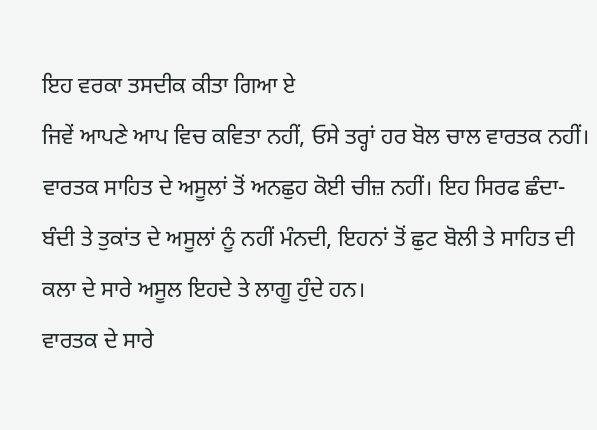ਇਹ ਵਰਕਾ ਤਸਦੀਕ ਕੀਤਾ ਗਿਆ ਏ
ਜਿਵੇਂ ਆਪਣੇ ਆਪ ਵਿਚ ਕਵਿਤਾ ਨਹੀਂ, ਓਸੇ ਤਰ੍ਹਾਂ ਹਰ ਬੋਲ ਚਾਲ ਵਾਰਤਕ ਨਹੀਂ।
ਵਾਰਤਕ ਸਾਹਿਤ ਦੇ ਅਸੂਲਾਂ ਤੋਂ ਅਨਛੁਹ ਕੋਈ ਚੀਜ਼ ਨਹੀਂ। ਇਹ ਸਿਰਫ ਛੰਦਾ-ਬੰਦੀ ਤੇ ਤੁਕਾਂਤ ਦੇ ਅਸੂਲਾਂ ਨੂੰ ਨਹੀਂ ਮੰਨਦੀ, ਇਹਨਾਂ ਤੋਂ ਛੁਟ ਬੋਲੀ ਤੇ ਸਾਹਿਤ ਦੀ ਕਲਾ ਦੇ ਸਾਰੇ ਅਸੂਲ ਇਹਦੇ ਤੇ ਲਾਗੂ ਹੁੰਦੇ ਹਨ।
ਵਾਰਤਕ ਦੇ ਸਾਰੇ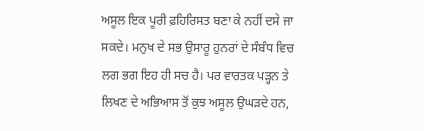ਅਸੂਲ ਇਕ ਪੂਰੀ ਫ਼ਹਿਰਿਸਤ ਬਣਾ ਕੇ ਨਹੀਂ ਦਸੇ ਜਾ ਸਕਦੇ। ਮਨੁਖ ਦੇ ਸਭ ਉਸਾਰੂ ਹੁਨਰਾਂ ਦੇ ਸੰਬੰਧ ਵਿਚ ਲਗ ਭਗ ਇਹ ਹੀ ਸਚ ਹੈ। ਪਰ ਵਾਰਤਕ ਪੜ੍ਹਨ ਤੇ ਲਿਖਣ ਦੇ ਅਭਿਆਸ ਤੋਂ ਕੁਝ ਅਸੂਲ ਉਘੜਦੇ ਹਨ,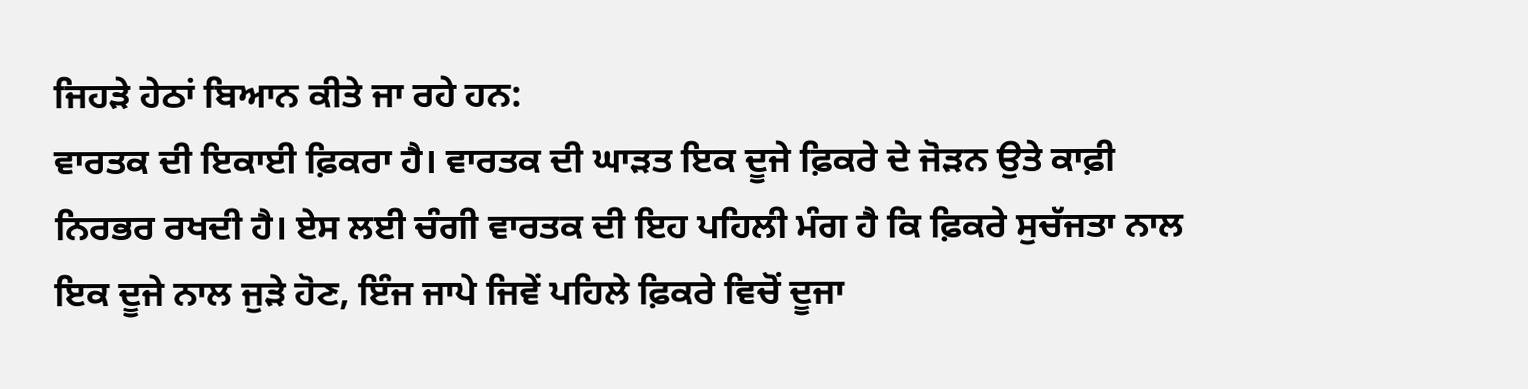ਜਿਹੜੇ ਹੇਠਾਂ ਬਿਆਨ ਕੀਤੇ ਜਾ ਰਹੇ ਹਨ:
ਵਾਰਤਕ ਦੀ ਇਕਾਈ ਫ਼ਿਕਰਾ ਹੈ। ਵਾਰਤਕ ਦੀ ਘਾੜਤ ਇਕ ਦੂਜੇ ਫ਼ਿਕਰੇ ਦੇ ਜੋੜਨ ਉਤੇ ਕਾਫ਼ੀ ਨਿਰਭਰ ਰਖਦੀ ਹੈ। ਏਸ ਲਈ ਚੰਗੀ ਵਾਰਤਕ ਦੀ ਇਹ ਪਹਿਲੀ ਮੰਗ ਹੈ ਕਿ ਫ਼ਿਕਰੇ ਸੁਚੱਜਤਾ ਨਾਲ ਇਕ ਦੂਜੇ ਨਾਲ ਜੁੜੇ ਹੋਣ, ਇੰਜ ਜਾਪੇ ਜਿਵੇਂ ਪਹਿਲੇ ਫ਼ਿਕਰੇ ਵਿਚੋਂ ਦੂਜਾ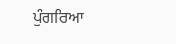ਪੁੰਗਰਿਆ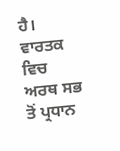ਹੈ।
ਵਾਰਤਕ ਵਿਚ ਅਰਥ ਸਭ ਤੋਂ ਪ੍ਰਧਾਨ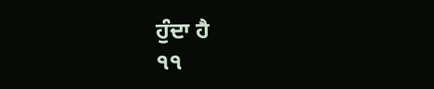ਹੁੰਦਾ ਹੈ
੧੧